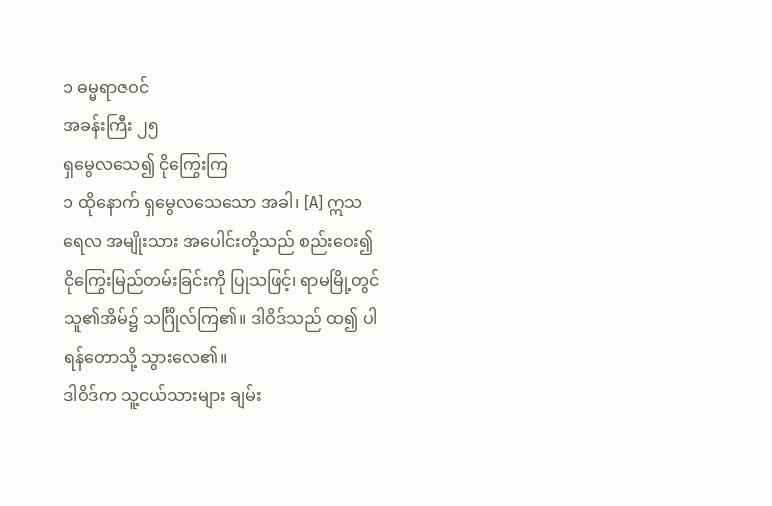၁ ဓမ္မရာဇဝင်
အခန်းကြီး ၂၅
ရှမွေလသေ၍ ငိုကြွေးကြ
၁ ထိုနောက် ရှမွေလသေသော အခါ၊ [A] ဣသရေလ အမျိုးသား အပေါင်းတို့သည် စည်းဝေး၍ ငိုကြွေးမြည်တမ်းခြင်းကို ပြုသဖြင့်၊ ရာမမြို့တွင် သူ၏အိမ်၌ သင်္ဂြိုလ်ကြ၏။ ဒါဝိဒ်သည် ထ၍ ပါရန်တောသို့ သွားလေ၏။
ဒါဝိဒ်က သူ့ငယ်သားများ ချမ်း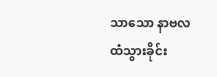သာသော နာဗလထံသွားခိုင်း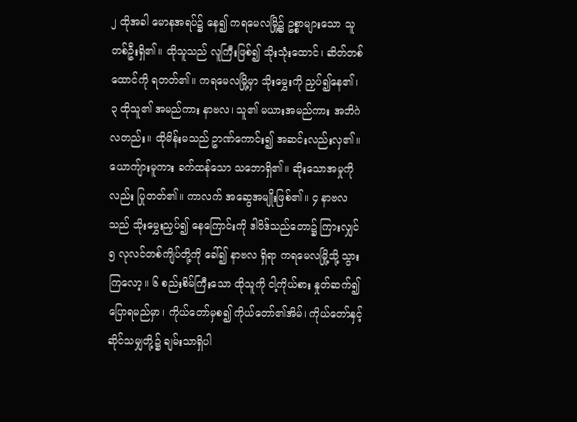၂ ထိုအခါ မောနအရပ်၌ နေ၍ ကရမေလမြို့၌ ဥစ္စာများသော သူတစ်ဦးရှိ၏။ ထိုသူသည် လူကြီးဖြစ်၍ သိုးသုံးထောင်၊ ဆိတ်တစ်ထောင်ကို ရတတ်၏။ ကရမေလမြို့မှာ သိုးမွှေးကို ညှပ်၍နေ၏၊ ၃ ထိုသူ၏ အမည်ကား နာဗလ၊ သူ၏ မယားအမည်ကား အဘိဂဲလတည်း။ ထိုမိန်းမသည် ဥာဏ်ကောင်း၍ အဆင်းလည်းလှ၏။ ယောကျ်ားမူကား ခက်ထန်သော သဘောရှိ၏။ ဆိုးသောအမှုကိုလည်း ပြုတတ်၏။ ကာလက် အဆွေအမျိုးဖြစ်၏။ ၄ နာဗလသည် သိုးမွှေးညှပ်၍ နေကြောင်းကို ဒါဝိဒ်သည်တော၌ ကြားလျှင် ၅ လုလင်တစ်ကျိပ်တို့ကို ခေါ်၍ နာဗလ ရှိရာ ကရမေလမြို့သို့ သွားကြလော့။ ၆ စည်းစိမ်ကြီးသော ထိုသူကို ငါ့ကိုယ်စား နှုတ်ဆက်၍ ပြောရမည်မှာ၊ ကိုယ်တော်မှစ၍ ကိုယ်တော်၏အိမ်၊ ကိုယ်တော်နှင့် ဆိုင်သမျှတို့၌ ချမ်းသာရှိပါ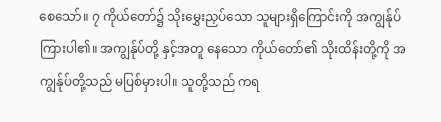စေသော်။ ၇ ကိုယ်တော်၌ သိုးမွှေးညှပ်သော သူများရှိကြောင်းကို အကျွန်ုပ်ကြားပါ၏။ အကျွန်ုပ်တို့ နှင့်အတူ နေသော ကိုယ်တော်၏ သိုးထိန်းတို့ကို အကျွန်ုပ်တို့သည် မပြစ်မှားပါ။ သူတို့သည် ကရ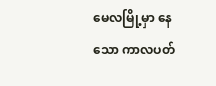မေလမြို့မှာ နေသော ကာလပတ်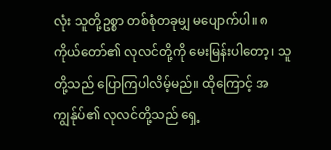လုံး သူတို့ဥစ္စာ တစ်စုံတခုမျှ မပျောက်ပါ။ ၈ ကိုယ်တော်၏ လုလင်တို့ကို မေးမြန်းပါတော့၊ သူတို့သည် ပြောကြပါလိမ့်မည်။ ထိုကြောင့် အကျွန်ုပ်၏ လုလင်တို့သည် ရှေ့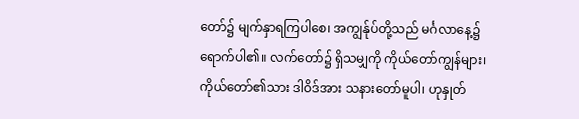တော်၌ မျက်နှာရကြပါစေ၊ အကျွန်ုပ်တို့သည် မင်္ဂလာနေ့၌ ရောက်ပါ၏။ လက်တော်၌ ရှိသမျှကို ကိုယ်တော်ကျွန်များ၊ ကိုယ်တော်၏သား ဒါဝိဒ်အား သနားတော်မူပါ၊ ဟုနှုတ်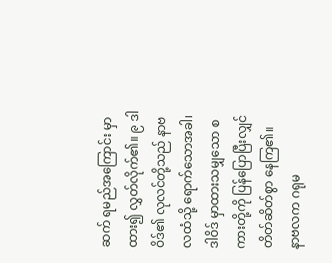ဆက် ရမည်အကြောင်း မှာထား၍ လွှတ်လိုက်၏။ ၉ ဒါဝိဒ်၏ လုလင်တို့သည် နာဗလထံသို့ ရောက်သောအခါ၊ ဒါဝိဒ် မှာထားသမျှသော စကားတို့ကို ပြန်ပြောပြီးလျှင် တိတ်ဆိတ်စွာ နေကြ၏။
နာဗလက ဂရုမ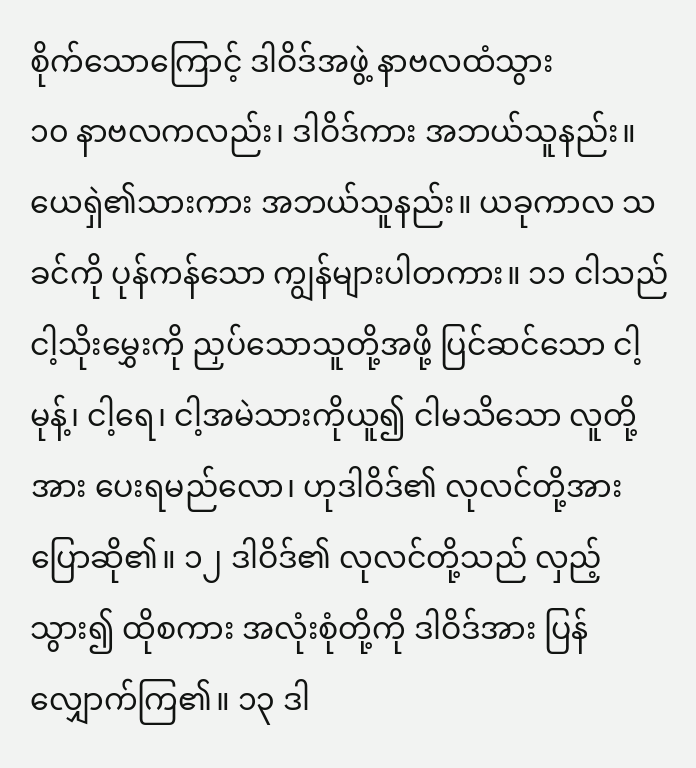စိုက်သောကြောင့် ဒါဝိဒ်အဖွဲ့ နာဗလထံသွား
၁၀ နာဗလကလည်း၊ ဒါဝိဒ်ကား အဘယ်သူနည်း။ ယေရှဲ၏သားကား အဘယ်သူနည်း။ ယခုကာလ သခင်ကို ပုန်ကန်သော ကျွန်များပါတကား။ ၁၁ ငါသည် ငါ့သိုးမွှေးကို ညှပ်သောသူတို့အဖို့ ပြင်ဆင်သော ငါ့မုန့်၊ ငါ့ရေ၊ ငါ့အမဲသားကိုယူ၍ ငါမသိသော လူတို့အား ပေးရမည်လော၊ ဟုဒါဝိဒ်၏ လုလင်တို့အား ပြောဆို၏။ ၁၂ ဒါဝိဒ်၏ လုလင်တို့သည် လှည့်သွား၍ ထိုစကား အလုံးစုံတို့ကို ဒါဝိဒ်အား ပြန်လျှောက်ကြ၏။ ၁၃ ဒါ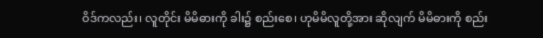ဝိဒ်ကလည်း၊ လူတိုင်း မိမိဓားကို ခါး၌ စည်းစေ၊ ဟုမိမိလူတို့အား ဆိုလျက် မိမိဓားကို စည်း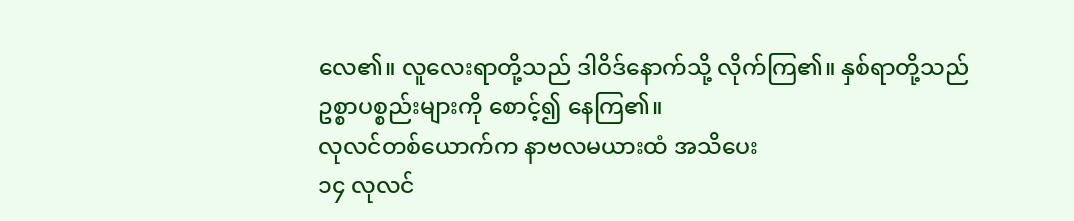လေ၏။ လူလေးရာတို့သည် ဒါဝိဒ်နောက်သို့ လိုက်ကြ၏။ နှစ်ရာတို့သည် ဥစ္စာပစ္စည်းများကို စောင့်၍ နေကြ၏။
လုလင်တစ်ယောက်က နာဗလမယားထံ အသိပေး
၁၄ လုလင်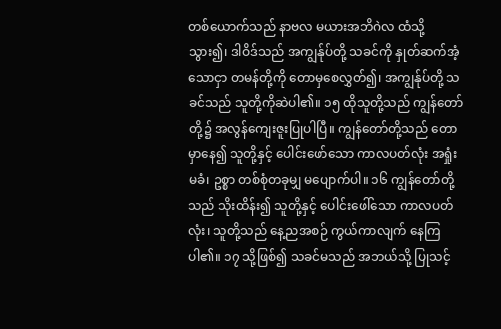တစ်ယောက်သည် နာဗလ မယားအဘိဂဲလ ထံသို့သွား၍၊ ဒါဝိဒ်သည် အကျွန်ုပ်တို့ သခင်ကို နှုတ်ဆက်အံ့သောငှာ တမန်တို့ကို တောမှစေလွှတ်၍၊ အကျွန်ုပ်တို့ သခင်သည် သူတို့ကိုဆဲပါ၏။ ၁၅ ထိုသူတို့သည် ကျွန်တော်တို့၌ အလွန်ကျေးဇူးပြုပါပြီ။ ကျွန်တော်တို့သည် တောမှာနေ၍ သူတို့နှင့် ပေါင်းဖော်သော ကာလပတ်လုံး အရှုံးမခံ၊ ဥစ္စာ တစ်စုံတခုမျှ မပျောက်ပါ။ ၁၆ ကျွန်တော်တို့သည် သိုးထိန်း၍ သူတို့နှင့် ပေါင်းဖေါ်သော ကာလပတ်လုံး၊ သူတို့သည် နေ့ညအစဉ် ကွယ်ကာလျက် နေကြပါ၏။ ၁၇ သို့ဖြစ်၍ သခင်မသည် အဘယ်သို့ ပြုသင့်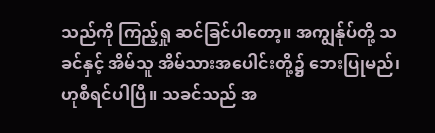သည်ကို ကြည့်ရှု ဆင်ခြင်ပါတော့။ အကျွန်ုပ်တို့ သခင်နှင့် အိမ်သူ အိမ်သားအပေါင်းတို့၌ ဘေးပြုမည်၊ ဟုစီရင်ပါပြီ။ သခင်သည် အ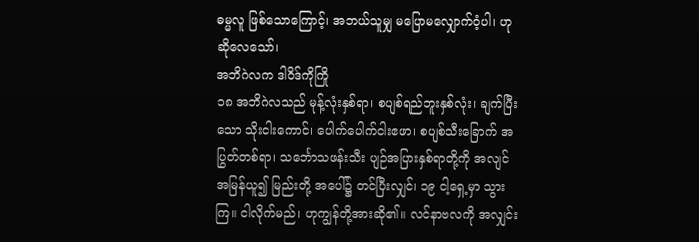ဓမ္မလူ ဖြစ်သောကြောင့်၊ အဘယ်သူမျှ မပြောမလျှောက်ဝံ့ပါ၊ ဟုဆိုလေသော်၊
အဘိဂဲလက ဒါဝိဒ်ကိုကြို
၁၈ အဘိဂဲလသည် မုန့်လုံးနှစ်ရာ၊ စပျစ်ရည်ဘူးနှစ်လုံး၊ ချက်ပြီးသော သိုးငါးကောင်၊ ပေါက်ပေါက်ငါးဧဖာ၊ စပျစ်သီးခြောက် အပြွတ်တစ်ရာ၊ သင်္ဘောသဖန်းသီး ပျဉ်အပြားနှစ်ရာတို့ကို အလျင်အမြန်ယူ၍ မြည်းတို့ အပေါ်၌ တင်ပြီးလျှင်၊ ၁၉ ငါ့ရှေ့မှာ သွားကြ။ ငါလိုက်မည်၊ ဟုကျွန်တို့အားဆို၏။ လင်နာဗလကို အလျှင်း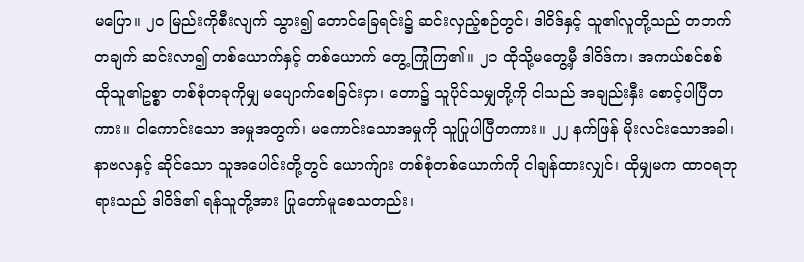မပြော။ ၂၀ မြည်းကိုစီးလျက် သွား၍ တောင်ခြေရင်း၌ ဆင်းလှည့်စဉ်တွင်၊ ဒါဝိဒ်နှင့် သူ၏လူတို့သည် တဘက်တချက် ဆင်းလာ၍ တစ်ယောက်နှင့် တစ်ယောက် တွေ့ ကြုံကြ၏။ ၂၁ ထိုသို့မတွေ့မှီ ဒါဝိဒ်က၊ အကယ်စင်စစ် ထိုသူ၏ဥစ္စာ တစ်စုံတခုကိုမျှ မပျောက်စေခြင်းငှာ၊ တော၌ သူပိုင်သမျှတို့ကို ငါသည် အချည်းနှီး စောင့်ပါပြီတကား။ ငါကောင်းသော အမှုအတွက်၊ မကောင်းသောအမှုကို သူပြုပါပြီတကား။ ၂၂ နက်ဖြန် မိုးလင်းသောအခါ၊ နာဗလနှင့် ဆိုင်သော သူအပေါင်းတို့တွင် ယောက်ျား တစ်စုံတစ်ယောက်ကို ငါချန်ထားလျှင်၊ ထိုမျှမက ထာဝရဘုရားသည် ဒါဝိဒ်၏ ရန်သူတို့အား ပြုတော်မူစေသတည်း၊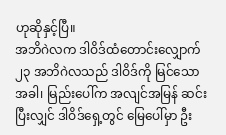ဟုဆိုနှင့်ပြီ။
အဘိဂဲလက ဒါဝိဒ်ထံတောင်းလျှောက်
၂၃ အဘိဂဲလသည် ဒါဝိဒ်ကို မြင်သောအခါ၊ မြည်းပေါ်က အလျင်အမြန် ဆင်းပြီးလျှင် ဒါဝိဒ်ရှေ့တွင် မြေပေါ်မှာ ဦး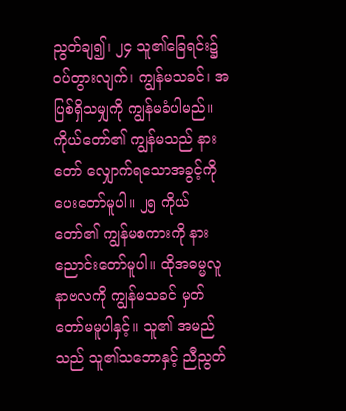ညွတ်ချ၍၊ ၂၄ သူ၏ခြေရင်း၌ ဝပ်တွားလျက်၊ ကျွန်မသခင်၊ အပြစ်ရှိသမျှကို ကျွန်မခံပါမည်။ ကိုယ်တော်၏ ကျွန်မသည် နားတော် လျှောက်ရသောအခွင့်ကို ပေးတော်မူပါ။ ၂၅ ကိုယ်တော်၏ ကျွန်မစကားကို နားညောင်းတော်မူပါ။ ထိုအဓမ္မလူ နာဗလကို ကျွန်မသခင် မှတ်တော်မမူပါနှင့်။ သူ၏ အမည်သည် သူ၏သဘောနှင့် ညီညွတ်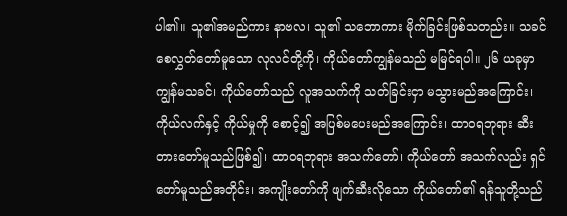ပါ၏။ သူ၏အမည်ကား နာဗလ၊ သူ၏ သဘောကား မိုက်ခြင်းဖြစ်သတည်း။ သခင် စေလွှတ်တော်မူသော လုလင်တို့ကို၊ ကိုယ်တော်ကျွန်မသည် မမြင်ရပါ။ ၂၆ ယခုမှာ ကျွန်မသခင်၊ ကိုယ်တော်သည် လူအသက်ကို သတ်ခြင်းငှာ မသွားမည်အကြောင်း၊ ကိုယ်လက်နှင့် ကိုယ်မှုကို စောင့်၍ အပြစ်မပေးမည်အကြောင်း၊ ထာဝရဘုရား ဆီးတားတော်မူသည်ဖြစ်၍၊ ထာဝရဘုရား အသက်တော်၊ ကိုယ်တော် အသက်လည်း ရှင်တော်မူသည်အတိုင်း၊ အကျိုးတော်ကို ဖျက်ဆီးလိုသော ကိုယ်တော်၏ ရန်သူတို့သည်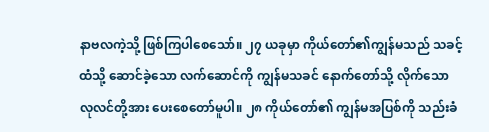နာဗလကဲ့သို့ ဖြစ်ကြပါစေသော်။ ၂၇ ယခုမှာ ကိုယ်တော်၏ကျွန်မသည် သခင့်ထံသို့ ဆောင်ခဲ့သော လက်ဆောင်ကို ကျွန်မသခင် နောက်တော်သို့ လိုက်သော လုလင်တို့အား ပေးစေတော်မူပါ။ ၂၈ ကိုယ်တော်၏ ကျွန်မအပြစ်ကို သည်းခံ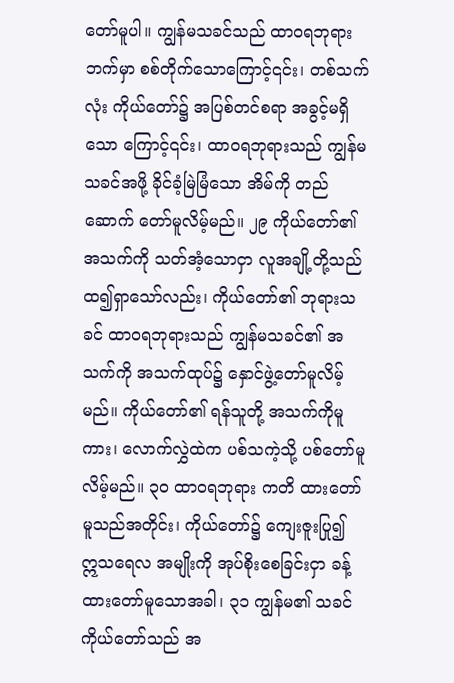တော်မူပါ။ ကျွန်မသခင်သည် ထာဝရဘုရား ဘက်မှာ စစ်တိုက်သောကြောင့်၎င်း၊ တစ်သက်လုံး ကိုယ်တော်၌ အပြစ်တင်စရာ အခွင့်မရှိသော ကြောင့်၎င်း၊ ထာဝရဘုရားသည် ကျွန်မသခင်အဖို့ ခိုင်ခံ့မြဲမြံသော အိမ်ကို တည်ဆောက် တော်မူလိမ့်မည်။ ၂၉ ကိုယ်တော်၏ အသက်ကို သတ်အံ့သောငှာ လူအချို့တို့သည် ထ၍ရှာသော်လည်း၊ ကိုယ်တော်၏ ဘုရားသခင် ထာဝရဘုရားသည် ကျွန်မသခင်၏ အသက်ကို အသက်ထုပ်၌ နှောင်ဖွဲ့တော်မူလိမ့်မည်။ ကိုယ်တော်၏ ရန်သူတို့ အသက်ကိုမူကား၊ လောက်လွှဲထဲက ပစ်သကဲ့သို့ ပစ်တော်မူလိမ့်မည်။ ၃၀ ထာဝရဘုရား ကတိ ထားတော်မူသည်အတိုင်း၊ ကိုယ်တော်၌ ကျေးဇူးပြု၍ ဣသရေလ အမျိုးကို အုပ်စိုးစေခြင်းငှာ ခန့်ထားတော်မူသောအခါ၊ ၃၁ ကျွန်မ၏ သခင် ကိုယ်တော်သည် အ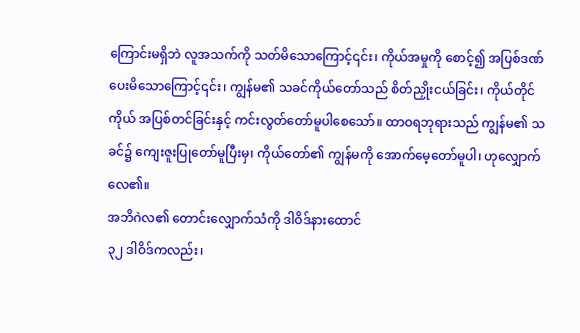ကြောင်းမရှိဘဲ လူအသက်ကို သတ်မိသောကြောင့်၎င်း၊ ကိုယ်အမှုကို စောင့်၍ အပြစ်ဒဏ် ပေးမိသောကြောင့်၎င်း၊ ကျွန်မ၏ သခင်ကိုယ်တော်သည် စိတ်ညှိုးငယ်ခြင်း၊ ကိုယ်တိုင်ကိုယ် အပြစ်တင်ခြင်းနှင့် ကင်းလွတ်တော်မူပါစေသော်။ ထာဝရဘုရားသည် ကျွန်မ၏ သခင်၌ ကျေးဇူးပြုတော်မူပြီးမှ၊ ကိုယ်တော်၏ ကျွန်မကို အောက်မေ့တော်မူပါ၊ ဟုလျှောက်လေ၏။
အဘိဂဲလ၏ တောင်းလျှောက်သံကို ဒါဝိဒ်နားထောင်
၃၂ ဒါဝိဒ်ကလည်း၊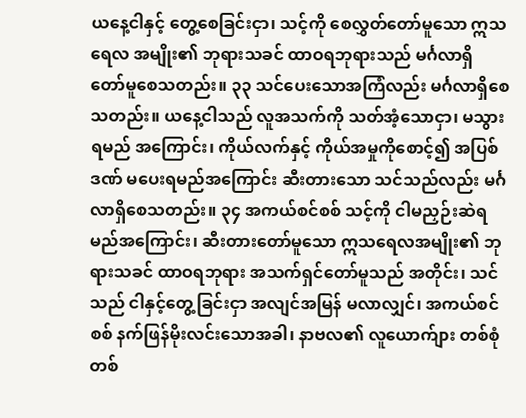ယနေ့ငါနှင့် တွေ့စေခြင်းငှာ၊ သင့်ကို စေလွှတ်တော်မူသော ဣသရေလ အမျိုး၏ ဘုရားသခင် ထာဝရဘုရားသည် မင်္ဂလာရှိ တော်မူစေသတည်း။ ၃၃ သင်ပေးသောအကြံလည်း မင်္ဂလာရှိစေသတည်း။ ယနေ့ငါသည် လူအသက်ကို သတ်အံ့သောငှာ၊ မသွားရမည် အကြောင်း၊ ကိုယ်လက်နှင့် ကိုယ်အမှုကိုစောင့်၍ အပြစ်ဒဏ် မပေးရမည်အကြောင်း ဆီးတားသော သင်သည်လည်း မင်္ဂလာရှိစေသတည်း။ ၃၄ အကယ်စင်စစ် သင့်ကို ငါမညှဉ်းဆဲရမည်အကြောင်း၊ ဆီးတားတော်မူသော ဣသရေလအမျိုး၏ ဘုရားသခင် ထာဝရဘုရား အသက်ရှင်တော်မူသည် အတိုင်း၊ သင်သည် ငါနှင့်တွေ့ခြင်းငှာ အလျင်အမြန် မလာလျှင်၊ အကယ်စင်စစ် နက်ဖြန်မိုးလင်းသောအခါ၊ နာဗလ၏ လူယောက်ျား တစ်စုံတစ်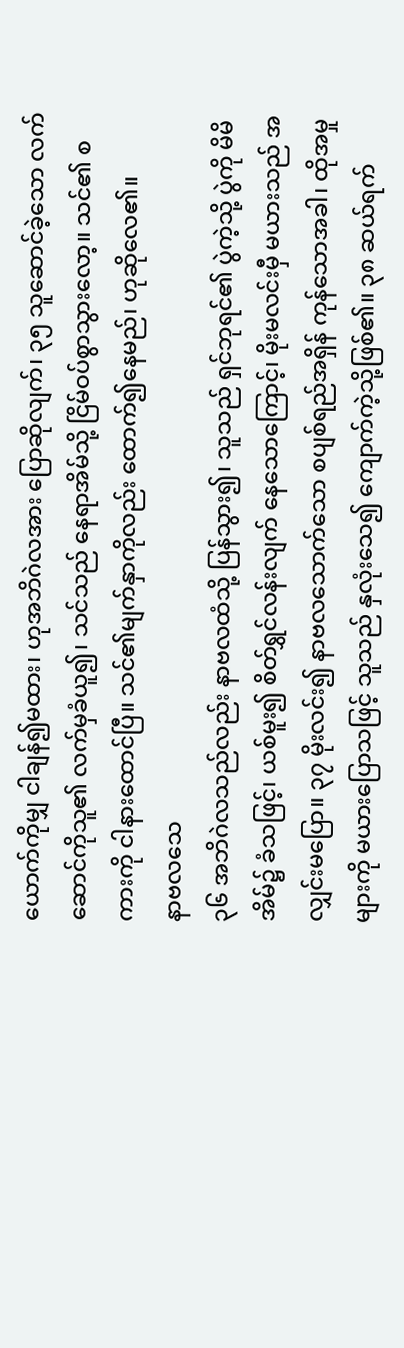ယောက်ကိုမျှ ငါချန်၍မထား၊ ဟုအဘိဂဲလအား ပြောဆိုလျက်၊ ၃၅ သူဆောင်ခဲ့သော လက်ဆောင်ကိုသူ၏ လက်မှခံယူ၍၊ သင်သည် နေရာအိမ်သို့ ငြိမ်ဝပ်စွာသွားလော့။ သင်၏ စကားကို ငါနားထောင်ပြီ။ သင်၏မျက်နှာကိုလည်း ထောက်၍နေမည်၊ ဟုဆိုလေ၏။
နာဗလသေ
၃၆ အဘိဂဲလသည်လည်း နာဗလထံသို့ ပြန်သွား၍၊ သူသည် ရှင်ဘုရင်၏ ပွဲကဲ့သို့ ပွဲကို မိမိအိမ်၌ ခံသဖြင့်၊ ယစ်မူး၍ စိတ်ရွှင်လန်းလျက် နေသောကြောင့်၊ မိုးမလင်းမှီ မယားသည် အလျှင်းမပြော။ ၃၇ မိုးလင်း၍ နာဗလသောက်သော စပျစ်ရည်အရှိန် ကုန်သောအခါ၊ ထိုအမှုများကို မယားပြောသဖြင့် သူသည် နှလုံးသေ၍ ကျောက်ကဲ့သို့ဖြစ်၏။ ၃၈ ဆယ်ရက်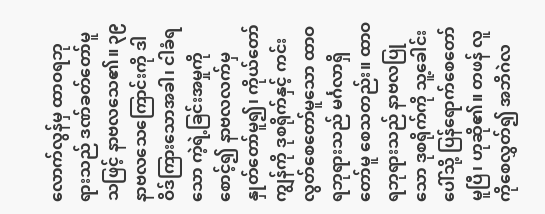လောက်လွန်မှ ထာဝရဘုရားသည် ဒဏ်ခတ်တော်မူသဖြင့် နာဗလသေ၏။ ၃၉ နာဗလသေကြောင်းကို ဒါဝိဒ်ကြားသောအခါ၊ ငါခံရသော ကဲ့ရဲ့ခြင်းအမှုကို စောင့်၍ နာဗလလက်မှ နှုတ်တော်မူ၍၊ ကိုယ်တော်ကျွန်ကို ဒုစရိုက်နှင့် ကင်းလွတ်စေတော်မူသော ထာဝရဘုရားသည် မင်္ဂလာရှိတော်မူ စေသတည်း။ ထာဝရဘုရားသည် နာဗလပြုသော ဒုစရိုက်ကို သူ့ခေါင်းပေါ်သို့ ပြန်ရောက်စေတော်မူပြီ၊ ဟုဆို၏။ တဖန် လူကိုစေလွှတ်၍ အဘိဂဲလ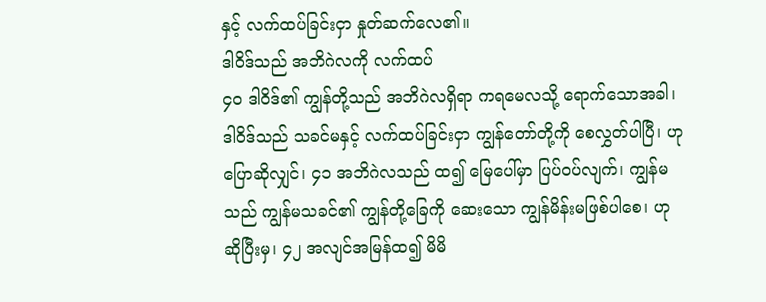နှင့် လက်ထပ်ခြင်းငှာ နှုတ်ဆက်လေ၏။
ဒါဝိဒ်သည် အဘိဂဲလကို လက်ထပ်
၄၀ ဒါဝိဒ်၏ ကျွန်တို့သည် အဘိဂဲလရှိရာ ကရမေလသို့ ရောက်သောအခါ၊ ဒါဝိဒ်သည် သခင်မနှင့် လက်ထပ်ခြင်းငှာ ကျွန်တော်တို့ကို စေလွှတ်ပါပြီ၊ ဟုပြောဆိုလျှင်၊ ၄၁ အဘိဂဲလသည် ထ၍ မြေပေါ်မှာ ပြပ်ဝပ်လျက်၊ ကျွန်မသည် ကျွန်မသခင်၏ ကျွန်တို့ခြေကို ဆေးသော ကျွန်မိန်းမဖြစ်ပါစေ၊ ဟုဆိုပြီးမှ၊ ၄၂ အလျင်အမြန်ထ၍ မိမိ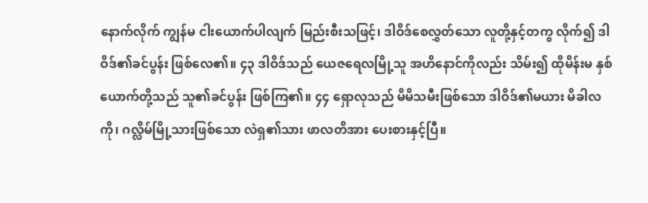နောက်လိုက် ကျွန်မ ငါးယောက်ပါလျက် မြည်းစီးသဖြင့်၊ ဒါဝိဒ်စေလွှတ်သော လူတို့နှင့်တကွ လိုက်၍ ဒါဝိဒ်၏ခင်ပွန်း ဖြစ်လေ၏။ ၄၃ ဒါဝိဒ်သည် ယေဇရေလမြို့သူ အဟိနောင်ကိုလည်း သိမ်း၍ ထိုမိန်းမ နှစ်ယောက်တို့သည် သူ၏ခင်ပွန်း ဖြစ်ကြ၏။ ၄၄ ရှောလုသည် မိမိသမီးဖြစ်သော ဒါဝိဒ်၏မယား မိခါလကို၊ ဂလ္လိမ်မြို့သားဖြစ်သော လဲရှ၏သား ဖာလတိအား ပေးစားနှင့်ပြီ။